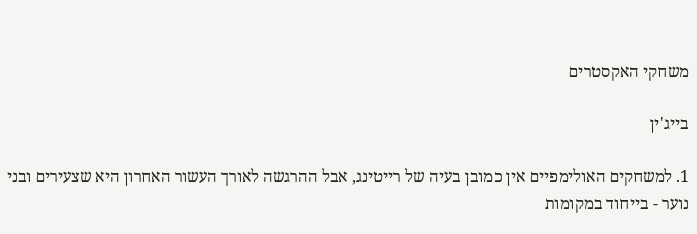משחקי האקסטרים

בייג'ין

1. למשחקים האולימפיים אין כמובן בעיה של רייטינג, אבל ההרגשה לאורך העשור האחרון היא שצעירים ובני נוער - בייחוד במקומות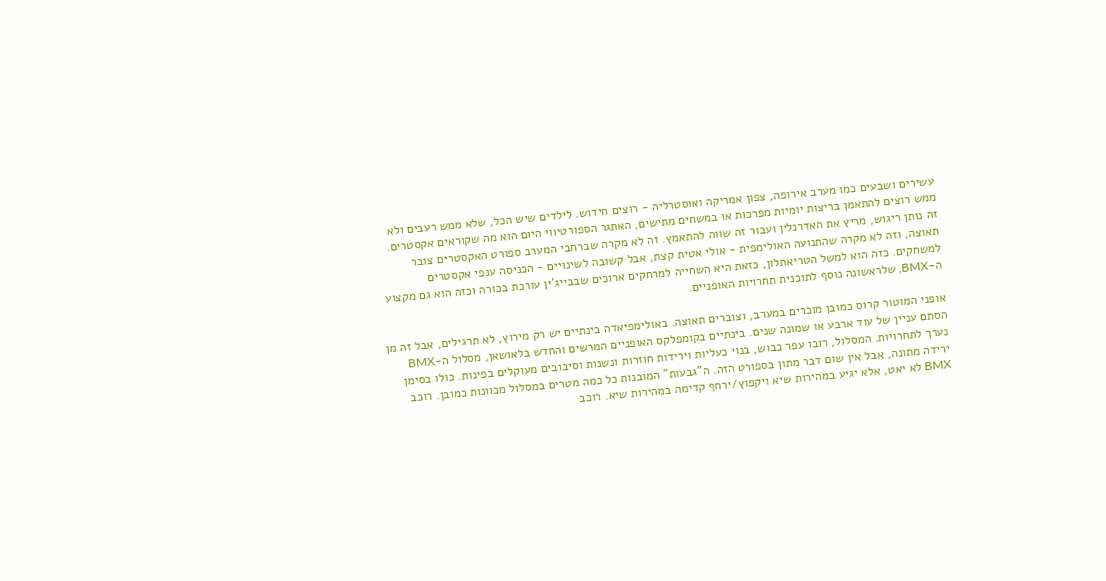עשירים ושבעים כמו מערב אירופה, צפון אמריקה ואוסטרליה - רוצים חידוש. לילדים שיש הכל, שלא ממש רעבים ולא ממש רוצים להתאמן בריצות יומיות מפרכות או במשחים מתישים, האתגר הספורטיווי היום הוא מה שקוראים אקסטרים. זה נותן ריגוש, מריץ את האדרנלין ועבור זה שווה להתאמץ. זה לא מקרה שברחבי המערב ספורט האקסטרים צובר תאוצה, וזה לא מקרה שהתנועה האולימפית - אולי אטית קצת, אבל קשובה לשינויים - הכניסה ענפי אקסטרים למשחקים. כזה הוא למשל הטריאתלון, כזאת היא השחייה למרחקים ארוכים שבבייג'ין עורכת בכורה וכזה הוא גם מקצוע ה-BMX, שלראשונה נוסף לתוכנית תחרויות האופניים.

אופני המוטור קרוס כמובן מוכרים במערב, וצוברים תאוצה. באולימפיאדה בינתיים יש רק מירוץ, לא תרגילים, אבל זה מן הסתם עניין של עוד ארבע או שמונה שנים. בינתיים בקומפלקס האופניים המרשים והחדש בלאושאן, מסלול ה-BMX נערך לתחרויות. המסלול, רובו עפר כבוש, בנוי כעליות וירידות חוזרות ונשנות וסיבובים מעוקלים בפינות. כולו בסימן ירידה מתונה, אבל אין שום דבר מתון בספורט הזה. ה"גבעות" המובנות כל כמה מטרים במסלול מכוונות כמובן. רוכב BMX לא יאט, אלא יגיע במהירות שיא ויקפוץ/ירחף קדימה במהירות שיא. רוכב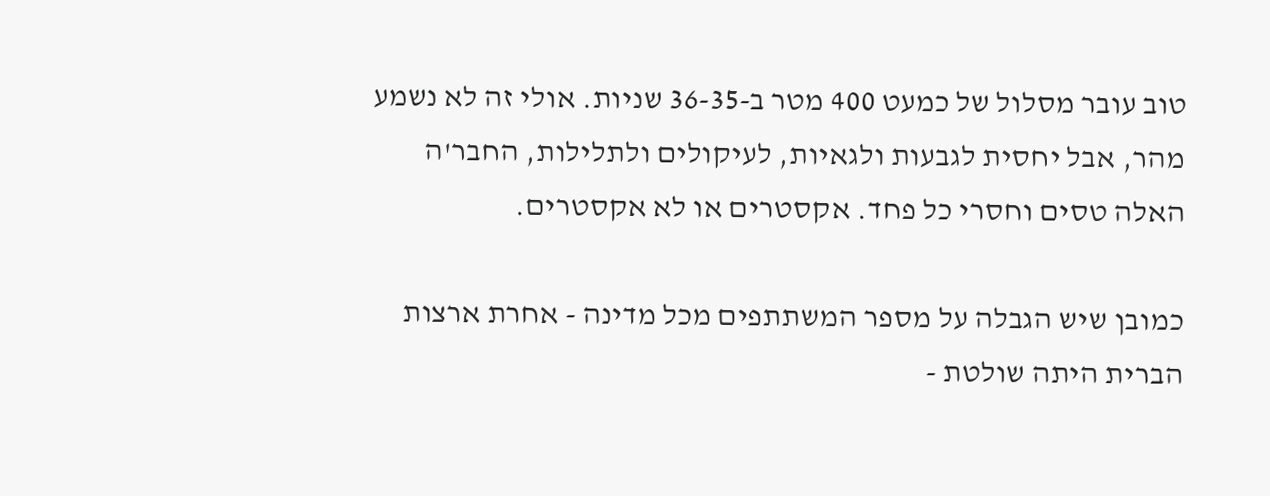טוב עובר מסלול של כמעט 400 מטר ב-36-35 שניות. אולי זה לא נשמע מהר, אבל יחסית לגבעות ולגאיות, לעיקולים ולתלילות, החבר'ה האלה טסים וחסרי כל פחד. אקסטרים או לא אקסטרים.

כמובן שיש הגבלה על מספר המשתתפים מכל מדינה - אחרת ארצות הברית היתה שולטת -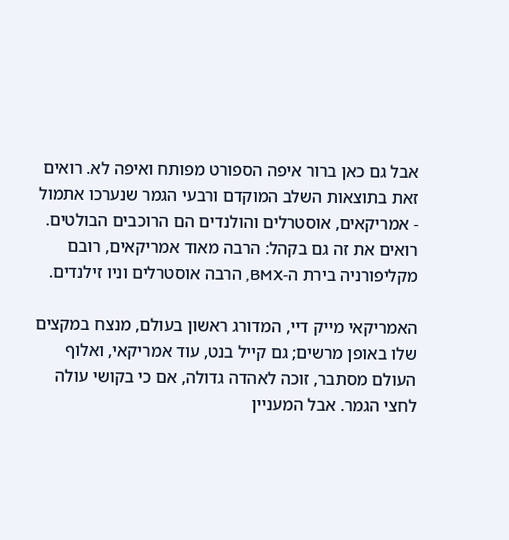אבל גם כאן ברור איפה הספורט מפותח ואיפה לא. רואים זאת בתוצאות השלב המוקדם ורבעי הגמר שנערכו אתמול - אמריקאים, אוסטרלים והולנדים הם הרוכבים הבולטים. רואים את זה גם בקהל: הרבה מאוד אמריקאים, רובם מקליפורניה בירת ה-BMX, הרבה אוסטרלים וניו זילנדים.

האמריקאי מייק דיי, המדורג ראשון בעולם, מנצח במקצים שלו באופן מרשים; גם קייל בנט, עוד אמריקאי, ואלוף העולם מסתבר, זוכה לאהדה גדולה, אם כי בקושי עולה לחצי הגמר. אבל המעניין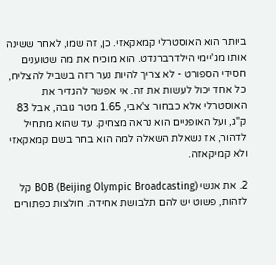ביותר הוא האוסטרלי קמאקאזי. כן, זה שמו, לאחר ששינה אותו מג'יימי הילדרברנדט. הוא מוכיח את מה שטוענים חסידי הספורט - לא צריך להיות נער רזה בשביל להצליח, כל אחד יכול לעשות את זה. אי אפשר להגדיר את האוסטרלי אלא כבחור צ'אבי, 1.65 מטר גובה, אבל 83 ק"ג, ועל האופניים הוא נראה מצחיק. עד שהוא מתחיל לדהור, אז נשאלת השאלה למה הוא בחר בשם קמאקאזי ולא קמיקאזה.

2. את אנשי BOB (Beijing Olympic Broadcasting) קל לזהות, פשוט יש להם תלבושת אחידה. חולצות כפתורים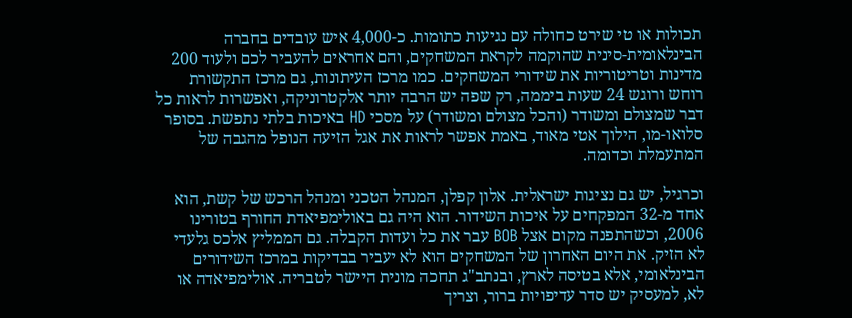תכולות או טי שירט כחולה עם נגיעות כתומות. כ-4,000 איש עובדים בחברה הבינלאומית-סינית שהוקמה לקראת המשחקים, והם אחראים להעביר לכם ולעוד 200 מדינות וטריטוריות את שידורי המשחקים. כמו מרכז העיתונות, גם מרכז התקשורת רוחש ורוגש 24 שעות ביממה, רק שפה יש הרבה יותר אלקטרוניקה, ואפשרות לראות כל דבר שמצולם ומשודר (והכל מצולם ומשודר) על מסכי HD באיכות בלתי נתפשת. בסופר סלואו-מו, הילוך אטי מאוד, באמת אפשר לראות את אגל הזיעה הנופל מהגבה של המתעמלת וכדומה.

וכרגיל, יש גם נציגות ישראלית. אלון קפלן, המנהל הטכני ומנהל הרכש של קשת, הוא אחד מ-32 המפקחים על איכות השידור. הוא היה גם באולימפיאדת החורף בטורינו 2006, וכשהתפנה מקום אצל BOB עבר את כל ועדות הקבלה. גם הממליץ אלכס גלעדי לא הזיק. את היום האחרון של המשחקים הוא לא יעביר בבדיקות במרכז השידורים הבינלאומי, אלא בטיסה לארץ, ובנתב"ג תחכה מונית היישר לטבריה. אולימפיאדה או לא, למעסיק יש סדר עדיפויות ברור, וצריך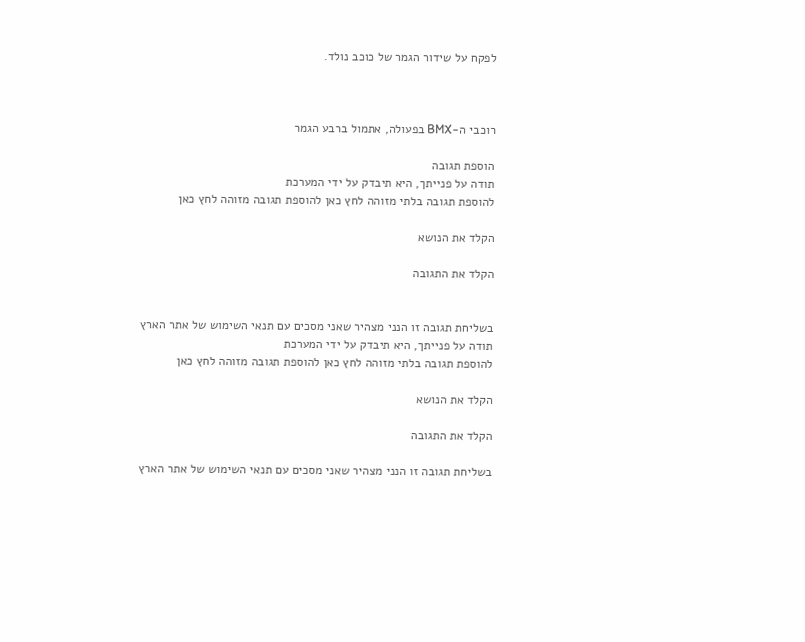לפקח על שידור הגמר של כוכב נולד.



רוכבי ה-BMX בפעולה, אתמול ברבע הגמר

הוספת תגובה
תודה על פנייתך, היא תיבדק על ידי המערכת
להוספת תגובה בלתי מזוהה לחץ כאן להוספת תגובה מזוהה לחץ כאן

הקלד את הנושא

הקלד את התגובה


בשליחת תגובה זו הנני מצהיר שאני מסכים עם תנאי השימוש של אתר הארץ
תודה על פנייתך, היא תיבדק על ידי המערכת
להוספת תגובה בלתי מזוהה לחץ כאן להוספת תגובה מזוהה לחץ כאן

הקלד את הנושא

הקלד את התגובה

בשליחת תגובה זו הנני מצהיר שאני מסכים עם תנאי השימוש של אתר הארץ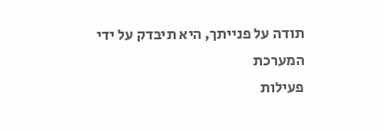תודה על פנייתך, היא תיבדק על ידי המערכת
פעילות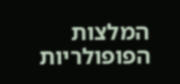המלצות
הפופולריות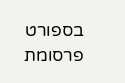בספורט
פרסומת